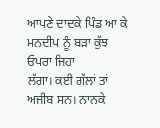ਆਪਣੇ ਦਾਦਕੇ ਪਿੰਡ ਆ ਕੇ ਮਨਦੀਪ ਨੂੰ ਬੜਾ ਕੁੱਝ ਓਪਰਾ ਜਿਹਾ
ਲੱਗਾ। ਕਈ ਗੱਲਾਂ ਤਾਂ ਅਜੀਬ ਸਨ। ਨਾਨਕੇ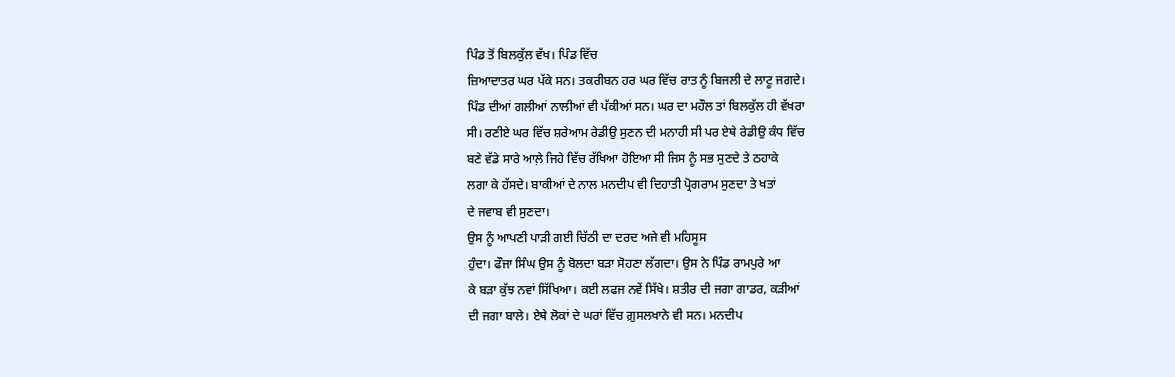ਪਿੰਡ ਤੋਂ ਬਿਲਕੁੱਲ ਵੱਖ। ਪਿੰਡ ਵਿੱਚ
ਜ਼ਿਆਦਾਤਰ ਘਰ ਪੱਕੇ ਸਨ। ਤਕਰੀਬਨ ਹਰ ਘਰ ਵਿੱਚ ਰਾਤ ਨੂੰ ਬਿਜਲੀ ਦੇ ਲਾਟੂ ਜਗਦੇ।
ਪਿੰਡ ਦੀਆਂ ਗਲੀਆਂ ਨਾਲੀਆਂ ਵੀ ਪੱਕੀਆਂ ਸਨ। ਘਰ ਦਾ ਮਹੌਲ ਤਾਂ ਬਿਲਕੁੱਲ ਹੀ ਵੱਖਰਾ
ਸੀ। ਰਣੀਏ ਘਰ ਵਿੱਚ ਸ਼ਰੇਆਮ ਰੇਡੀਉ ਸੁਣਨ ਦੀ ਮਨਾਹੀ ਸੀ ਪਰ ਏਥੇ ਰੇਡੀਉ ਕੰਧ ਵਿੱਚ
ਬਣੇ ਵੱਡੇ ਸਾਰੇ ਆਲ਼ੇ ਜਿਹੇ ਵਿੱਚ ਰੱਖਿਆ ਹੋਇਆ ਸੀ ਜਿਸ ਨੂੰ ਸਭ ਸੁਣਦੇ ਤੇ ਠਹਾਕੇ
ਲਗਾ ਕੇ ਹੱਸਦੇ। ਬਾਕੀਆਂ ਦੇ ਨਾਲ ਮਨਦੀਪ ਵੀ ਦਿਹਾਤੀ ਪ੍ਰੋਗਰਾਮ ਸੁਣਦਾ ਤੇ ਖਤਾਂ
ਦੇ ਜਵਾਬ ਵੀ ਸੁਣਦਾ।
ਉਸ ਨੂੰ ਆਪਣੀ ਪਾੜੀ ਗਈ ਚਿੱਠੀ ਦਾ ਦਰਦ ਅਜੇ ਵੀ ਮਹਿਸੂਸ
ਹੁੰਦਾ। ਫੌਜਾ ਸਿੰਘ ਉਸ ਨੂੰ ਬੋਲਦਾ ਬੜਾ ਸੋਹਣਾ ਲੱਗਦਾ। ਉਸ ਨੇ ਪਿੰਡ ਰਾਮਪੁਰੇ ਆ
ਕੇ ਬੜਾ ਕੁੱਝ ਨਵਾਂ ਸਿੱਖਿਆ। ਕਈ ਲਫਜ ਨਵੇਂ ਸਿੱਖੇ। ਸ਼ਤੀਰ ਦੀ ਜਗਾ ਗਾਡਰ, ਕੜੀਆਂ
ਦੀ ਜਗਾ ਬਾਲੇ। ਏਥੇ ਲੋਕਾਂ ਦੇ ਘਰਾਂ ਵਿੱਚ ਗ਼ੁਸਲਖਾਨੇ ਵੀ ਸਨ। ਮਨਦੀਪ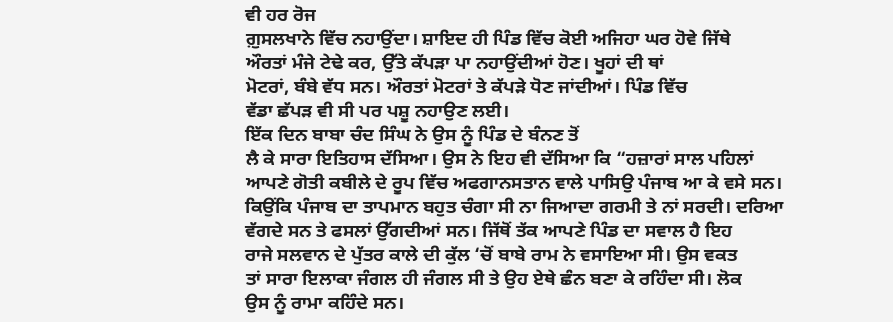ਵੀ ਹਰ ਰੋਜ
ਗ਼ੁਸਲਖਾਨੇ ਵਿੱਚ ਨਹਾਉਂਦਾ। ਸ਼ਾਇਦ ਹੀ ਪਿੰਡ ਵਿੱਚ ਕੋਈ ਅਜਿਹਾ ਘਰ ਹੋਵੇ ਜਿੱਥੇ
ਔਰਤਾਂ ਮੰਜੇ ਟੇਢੇ ਕਰ, ਉੱਤੇ ਕੱਪੜਾ ਪਾ ਨਹਾਉਂਦੀਆਂ ਹੋਣ। ਖੂਹਾਂ ਦੀ ਥਾਂ
ਮੋਟਰਾਂ, ਬੰਬੇ ਵੱਧ ਸਨ। ਔਰਤਾਂ ਮੋਟਰਾਂ ਤੇ ਕੱਪੜੇ ਧੋਣ ਜਾਂਦੀਆਂ। ਪਿੰਡ ਵਿੱਚ
ਵੱਡਾ ਛੱਪੜ ਵੀ ਸੀ ਪਰ ਪਸ਼ੂ ਨਹਾਉਣ ਲਈ।
ਇੱਕ ਦਿਨ ਬਾਬਾ ਚੰਦ ਸਿੰਘ ਨੇ ਉਸ ਨੂੰ ਪਿੰਡ ਦੇ ਬੰਨਣ ਤੋਂ
ਲੈ ਕੇ ਸਾਰਾ ਇਤਿਹਾਸ ਦੱਸਿਆ। ਉਸ ਨੇ ਇਹ ਵੀ ਦੱਸਿਆ ਕਿ “ਹਜ਼ਾਰਾਂ ਸਾਲ ਪਹਿਲਾਂ
ਆਪਣੇ ਗੋਤੀ ਕਬੀਲੇ ਦੇ ਰੂਪ ਵਿੱਚ ਅਫਗਾਨਸਤਾਨ ਵਾਲੇ ਪਾਸਿਉ ਪੰਜਾਬ ਆ ਕੇ ਵਸੇ ਸਨ।
ਕਿਉਂਕਿ ਪੰਜਾਬ ਦਾ ਤਾਪਮਾਨ ਬਹੁਤ ਚੰਗਾ ਸੀ ਨਾ ਜਿਆਦਾ ਗਰਮੀ ਤੇ ਨਾਂ ਸਰਦੀ। ਦਰਿਆ
ਵੱਗਦੇ ਸਨ ਤੇ ਫਸਲਾਂ ਉੱਗਦੀਆਂ ਸਨ। ਜਿੱਥੋਂ ਤੱਕ ਆਪਣੇ ਪਿੰਡ ਦਾ ਸਵਾਲ ਹੈ ਇਹ
ਰਾਜੇ ਸਲਵਾਨ ਦੇ ਪੁੱਤਰ ਕਾਲੇ ਦੀ ਕੁੱਲ ‘ਚੋਂ ਬਾਬੇ ਰਾਮ ਨੇ ਵਸਾਇਆ ਸੀ। ਉਸ ਵਕਤ
ਤਾਂ ਸਾਰਾ ਇਲਾਕਾ ਜੰਗਲ ਹੀ ਜੰਗਲ ਸੀ ਤੇ ਉਹ ਏਥੇ ਛੰਨ ਬਣਾ ਕੇ ਰਹਿੰਦਾ ਸੀ। ਲੋਕ
ਉਸ ਨੂੰ ਰਾਮਾ ਕਹਿੰਦੇ ਸਨ।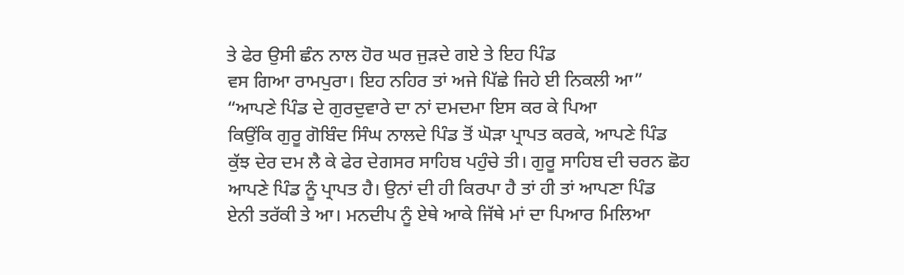ਤੇ ਫੇਰ ਉਸੀ ਛੰਨ ਨਾਲ ਹੋਰ ਘਰ ਜੁੜਦੇ ਗਏ ਤੇ ਇਹ ਪਿੰਡ
ਵਸ ਗਿਆ ਰਾਮਪੁਰਾ। ਇਹ ਨਹਿਰ ਤਾਂ ਅਜੇ ਪਿੱਛੇ ਜਿਹੇ ਈ ਨਿਕਲੀ ਆ”
“ਆਪਣੇ ਪਿੰਡ ਦੇ ਗੁਰਦੁਵਾਰੇ ਦਾ ਨਾਂ ਦਮਦਮਾ ਇਸ ਕਰ ਕੇ ਪਿਆ
ਕਿਉਂਕਿ ਗੁਰੂ ਗੋਬਿੰਦ ਸਿੰਘ ਨਾਲਦੇ ਪਿੰਡ ਤੋਂ ਘੋੜਾ ਪ੍ਰਾਪਤ ਕਰਕੇ, ਆਪਣੇ ਪਿੰਡ
ਕੁੱਝ ਦੇਰ ਦਮ ਲੈ ਕੇ ਫੇਰ ਦੇਗਸਰ ਸਾਹਿਬ ਪਹੁੰਚੇ ਤੀ। ਗੁਰੂ ਸਾਹਿਬ ਦੀ ਚਰਨ ਛੋਹ
ਆਪਣੇ ਪਿੰਡ ਨੂੰ ਪ੍ਰਾਪਤ ਹੈ। ਉਨਾਂ ਦੀ ਹੀ ਕਿਰਪਾ ਹੈ ਤਾਂ ਹੀ ਤਾਂ ਆਪਣਾ ਪਿੰਡ
ਏਨੀ ਤਰੱਕੀ ਤੇ ਆ। ਮਨਦੀਪ ਨੂੰ ਏਥੇ ਆਕੇ ਜਿੱਥੇ ਮਾਂ ਦਾ ਪਿਆਰ ਮਿਲਿਆ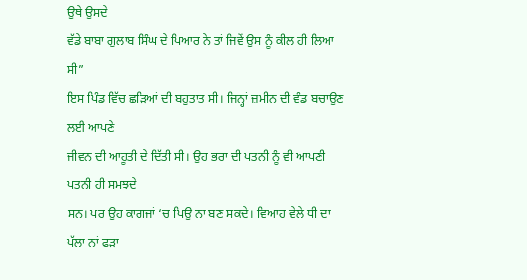ਉਥੇ ਉਸਦੇ
ਵੱਡੇ ਬਾਬਾ ਗੁਲਾਬ ਸਿੰਘ ਦੇ ਪਿਆਰ ਨੇ ਤਾਂ ਜਿਵੇਂ ਉਸ ਨੂੰ ਕੀਲ ਹੀ ਲਿਆ ਸੀ”
ਇਸ ਪਿੰਡ ਵਿੱਚ ਛੜਿਆਂ ਦੀ ਬਹੁਤਾਤ ਸੀ। ਜਿਨ੍ਹਾਂ ਜ਼ਮੀਨ ਦੀ ਵੰਡ ਬਚਾਉਣ ਲਈ ਆਪਣੇ
ਜੀਵਨ ਦੀ ਆਹੂਤੀ ਦੇ ਦਿੱਤੀ ਸੀ। ਉਹ ਭਰਾ ਦੀ ਪਤਨੀ ਨੂੰ ਵੀ ਆਪਣੀ ਪਤਨੀ ਹੀ ਸਮਝਦੇ
ਸਨ। ਪਰ ਉਹ ਕਾਗਜਾਂ ‘ਚ ਪਿਉ ਨਾ ਬਣ ਸਕਦੇ। ਵਿਆਹ ਵੇਲੇ ਧੀ ਦਾ ਪੱਲਾ ਨਾਂ ਫੜਾ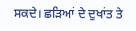ਸਕਦੇ। ਛੜਿਆਂ ਦੇ ਦੁਖਾਂਤ ਤੇ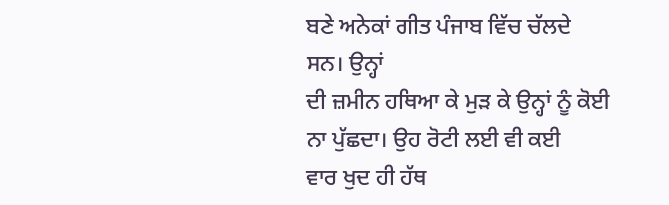ਬਣੇ ਅਨੇਕਾਂ ਗੀਤ ਪੰਜਾਬ ਵਿੱਚ ਚੱਲਦੇ ਸਨ। ਉਨ੍ਹਾਂ
ਦੀ ਜ਼ਮੀਨ ਹਥਿਆ ਕੇ ਮੁੜ ਕੇ ਉਨ੍ਹਾਂ ਨੂੰ ਕੋਈ ਨਾ ਪੁੱਛਦਾ। ਉਹ ਰੋਟੀ ਲਈ ਵੀ ਕਈ
ਵਾਰ ਖੁਦ ਹੀ ਹੱਥ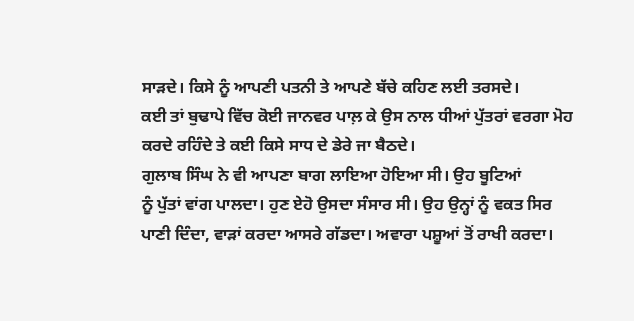ਸਾੜਦੇ। ਕਿਸੇ ਨੂੰ ਆਪਣੀ ਪਤਨੀ ਤੇ ਆਪਣੇ ਬੱਚੇ ਕਹਿਣ ਲਈ ਤਰਸਦੇ।
ਕਈ ਤਾਂ ਬੁਢਾਪੇ ਵਿੱਚ ਕੋਈ ਜਾਨਵਰ ਪਾਲ਼ ਕੇ ਉਸ ਨਾਲ ਧੀਆਂ ਪੁੱਤਰਾਂ ਵਰਗਾ ਮੋਹ
ਕਰਦੇ ਰਹਿੰਦੇ ਤੇ ਕਈ ਕਿਸੇ ਸਾਧ ਦੇ ਡੇਰੇ ਜਾ ਬੈਠਦੇ।
ਗੁਲਾਬ ਸਿੰਘ ਨੇ ਵੀ ਆਪਣਾ ਬਾਗ ਲਾਇਆ ਹੋਇਆ ਸੀ। ਉਹ ਬੂਟਿਆਂ
ਨੂੰ ਪੁੱਤਾਂ ਵਾਂਗ ਪਾਲਦਾ। ਹੁਣ ਏਹੋ ਉਸਦਾ ਸੰਸਾਰ ਸੀ। ਉਹ ਉਨ੍ਹਾਂ ਨੂੰ ਵਕਤ ਸਿਰ
ਪਾਣੀ ਦਿੰਦਾ, ਵਾੜਾਂ ਕਰਦਾ ਆਸਰੇ ਗੱਡਦਾ। ਅਵਾਰਾ ਪਸ਼ੂਆਂ ਤੋਂ ਰਾਖੀ ਕਰਦਾ।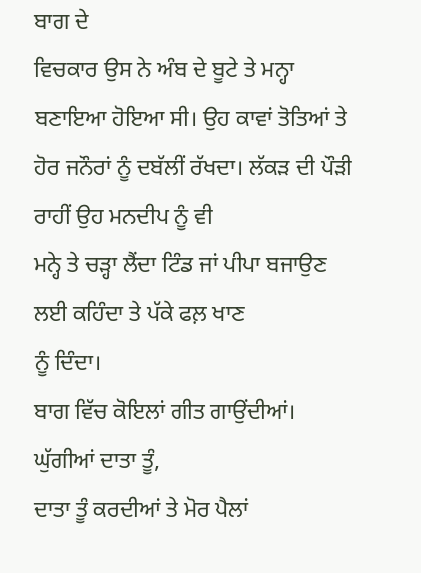ਬਾਗ ਦੇ
ਵਿਚਕਾਰ ਉਸ ਨੇ ਅੰਬ ਦੇ ਬੂਟੇ ਤੇ ਮਨ੍ਹਾ ਬਣਾਇਆ ਹੋਇਆ ਸੀ। ਉਹ ਕਾਵਾਂ ਤੋਤਿਆਂ ਤੇ
ਹੋਰ ਜਨੌਰਾਂ ਨੂੰ ਦਬੱਲੀਂ ਰੱਖਦਾ। ਲੱਕੜ ਦੀ ਪੌੜੀ ਰਾਹੀਂ ਉਹ ਮਨਦੀਪ ਨੂੰ ਵੀ
ਮਨ੍ਹੇ ਤੇ ਚੜ੍ਹਾ ਲੈਂਦਾ ਟਿੰਡ ਜਾਂ ਪੀਪਾ ਬਜਾਉਣ ਲਈ ਕਹਿੰਦਾ ਤੇ ਪੱਕੇ ਫਲ਼ ਖਾਣ
ਨੂੰ ਦਿੰਦਾ।
ਬਾਗ ਵਿੱਚ ਕੋਇਲਾਂ ਗੀਤ ਗਾਉਂਦੀਆਂ। ਘੁੱਗੀਆਂ ਦਾਤਾ ਤੂੰ,
ਦਾਤਾ ਤੂੰ ਕਰਦੀਆਂ ਤੇ ਮੋਰ ਪੈਲਾਂ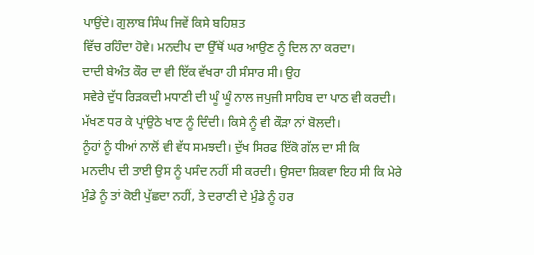ਪਾਉਂਦੇ। ਗੁਲਾਬ ਸਿੰਘ ਜਿਵੇਂ ਕਿਸੇ ਬਹਿਸ਼ਤ
ਵਿੱਚ ਰਹਿੰਦਾ ਹੋਵੇ। ਮਨਦੀਪ ਦਾ ਉੱਥੋਂ ਘਰ ਆਉਣ ਨੂੰ ਦਿਲ ਨਾ ਕਰਦਾ।
ਦਾਦੀ ਬੇਅੰਤ ਕੌਰ ਦਾ ਵੀ ਇੱਕ ਵੱਖਰਾ ਹੀ ਸੰਸਾਰ ਸੀ। ਉਹ
ਸਵੇਰੇ ਦੁੱਧ ਰਿੜਕਦੀ ਮਧਾਣੀ ਦੀ ਘੂੰ ਘੂੰ ਨਾਲ ਜਪੁਜੀ ਸਾਹਿਬ ਦਾ ਪਾਠ ਵੀ ਕਰਦੀ।
ਮੱਖਣ ਧਰ ਕੇ ਪ੍ਰਾਂਉਠੇ ਖਾਣ ਨੂੰ ਦਿੰਦੀ। ਕਿਸੇ ਨੂੰ ਵੀ ਕੌੜਾ ਨਾਂ ਬੋਲਦੀ।
ਨੂੰਹਾਂ ਨੂੰ ਧੀਆਂ ਨਾਲੋਂ ਵੀ ਵੱਧ ਸਮਝਦੀ। ਦੁੱਖ ਸਿਰਫ ਇੱਕੋ ਗੱਲ ਦਾ ਸੀ ਕਿ
ਮਨਦੀਪ ਦੀ ਤਾਈ ਉਸ ਨੂੰ ਪਸੰਦ ਨਹੀਂ ਸੀ ਕਰਦੀ। ਉਸਦਾ ਸ਼ਿਕਵਾ ਇਹ ਸੀ ਕਿ ਮੇਰੇ
ਮੁੰਡੇ ਨੂੰ ਤਾਂ ਕੋਈ ਪੁੱਛਦਾ ਨਹੀਂ, ਤੇ ਦਰਾਣੀ ਦੇ ਮੁੰਡੇ ਨੂੰ ਹਰ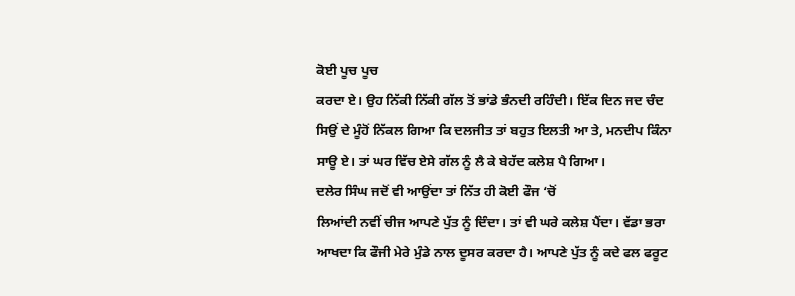ਕੋਈ ਪੂਚ ਪੂਚ
ਕਰਦਾ ਏ। ਉਹ ਨਿੱਕੀ ਨਿੱਕੀ ਗੱਲ ਤੋਂ ਭਾਂਡੇ ਭੰਨਦੀ ਰਹਿੰਦੀ। ਇੱਕ ਦਿਨ ਜਦ ਚੰਦ
ਸਿਉਂ ਦੇ ਮੂੰਹੋਂ ਨਿੱਕਲ ਗਿਆ ਕਿ ਦਲਜੀਤ ਤਾਂ ਬਹੁਤ ਇਲਤੀ ਆ ਤੇ, ਮਨਦੀਪ ਕਿੰਨਾ
ਸਾਊ ਏ। ਤਾਂ ਘਰ ਵਿੱਚ ਏਸੇ ਗੱਲ ਨੂੰ ਲੈ ਕੇ ਬੇਹੱਦ ਕਲੇਸ਼ ਪੈ ਗਿਆ।
ਦਲੇਰ ਸਿੰਘ ਜਦੋਂ ਵੀ ਆਉਂਦਾ ਤਾਂ ਨਿੱਤ ਹੀ ਕੋਈ ਫੌਜ ‘ਚੋਂ
ਲਿਆਂਦੀ ਨਵੀਂ ਚੀਜ ਆਪਣੇ ਪੁੱਤ ਨੂੰ ਦਿੰਦਾ। ਤਾਂ ਵੀ ਘਰੇ ਕਲੇਸ਼ ਪੈਂਦਾ। ਵੱਡਾ ਭਰਾ
ਆਖਦਾ ਕਿ ਫੌਜੀ ਮੇਰੇ ਮੁੰਡੇ ਨਾਲ ਦੂਸਰ ਕਰਦਾ ਹੈ। ਆਪਣੇ ਪੁੱਤ ਨੂੰ ਕਦੇ ਫਲ ਫਰੂਟ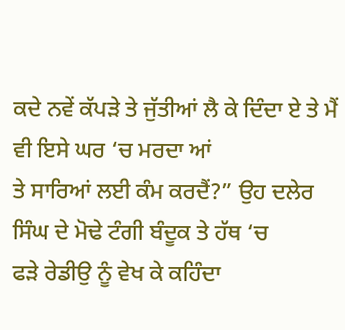ਕਦੇ ਨਵੇਂ ਕੱਪੜੇ ਤੇ ਜੁੱਤੀਆਂ ਲੈ ਕੇ ਦਿੰਦਾ ਏ ਤੇ ਮੈਂ ਵੀ ਇਸੇ ਘਰ ‘ਚ ਮਰਦਾ ਆਂ
ਤੇ ਸਾਰਿਆਂ ਲਈ ਕੰਮ ਕਰਦੈਂ?” ਉਹ ਦਲੇਰ ਸਿੰਘ ਦੇ ਮੋਢੇ ਟੰਗੀ ਬੰਦੂਕ ਤੇ ਹੱਥ ‘ਚ
ਫੜੇ ਰੇਡੀਉ ਨੂੰ ਵੇਖ ਕੇ ਕਹਿੰਦਾ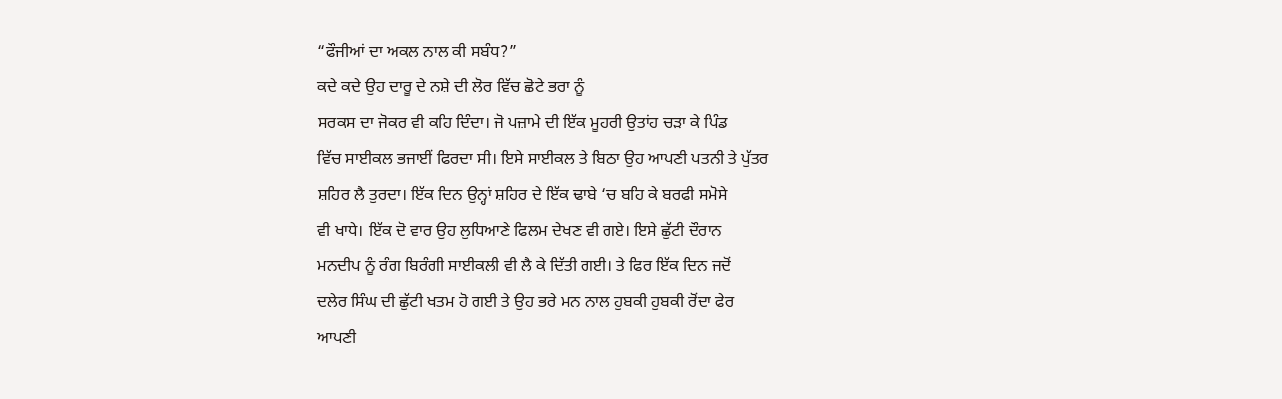“ਫੌਜੀਆਂ ਦਾ ਅਕਲ ਨਾਲ ਕੀ ਸਬੰਧ?”
ਕਦੇ ਕਦੇ ਉਹ ਦਾਰੂ ਦੇ ਨਸ਼ੇ ਦੀ ਲੋਰ ਵਿੱਚ ਛੋਟੇ ਭਰਾ ਨੂੰ
ਸਰਕਸ ਦਾ ਜੋਕਰ ਵੀ ਕਹਿ ਦਿੰਦਾ। ਜੋ ਪਜ਼ਾਮੇ ਦੀ ਇੱਕ ਮੂਹਰੀ ਉਤਾਂਹ ਚੜਾ ਕੇ ਪਿੰਡ
ਵਿੱਚ ਸਾਈਕਲ ਭਜਾਈਂ ਫਿਰਦਾ ਸੀ। ਇਸੇ ਸਾਈਕਲ ਤੇ ਬਿਠਾ ਉਹ ਆਪਣੀ ਪਤਨੀ ਤੇ ਪੁੱਤਰ
ਸ਼ਹਿਰ ਲੈ ਤੁਰਦਾ। ਇੱਕ ਦਿਨ ਉਨ੍ਹਾਂ ਸ਼ਹਿਰ ਦੇ ਇੱਕ ਢਾਬੇ ‘ਚ ਬਹਿ ਕੇ ਬਰਫੀ ਸਮੋਸੇ
ਵੀ ਖਾਧੇ। ਇੱਕ ਦੋ ਵਾਰ ਉਹ ਲੁਧਿਆਣੇ ਫਿਲਮ ਦੇਖਣ ਵੀ ਗਏ। ਇਸੇ ਛੁੱਟੀ ਦੌਰਾਨ
ਮਨਦੀਪ ਨੂੰ ਰੰਗ ਬਿਰੰਗੀ ਸਾਈਕਲੀ ਵੀ ਲੈ ਕੇ ਦਿੱਤੀ ਗਈ। ਤੇ ਫਿਰ ਇੱਕ ਦਿਨ ਜਦੋਂ
ਦਲੇਰ ਸਿੰਘ ਦੀ ਛੁੱਟੀ ਖਤਮ ਹੋ ਗਈ ਤੇ ਉਹ ਭਰੇ ਮਨ ਨਾਲ ਹੁਬਕੀ ਹੁਬਕੀ ਰੋਂਦਾ ਫੇਰ
ਆਪਣੀ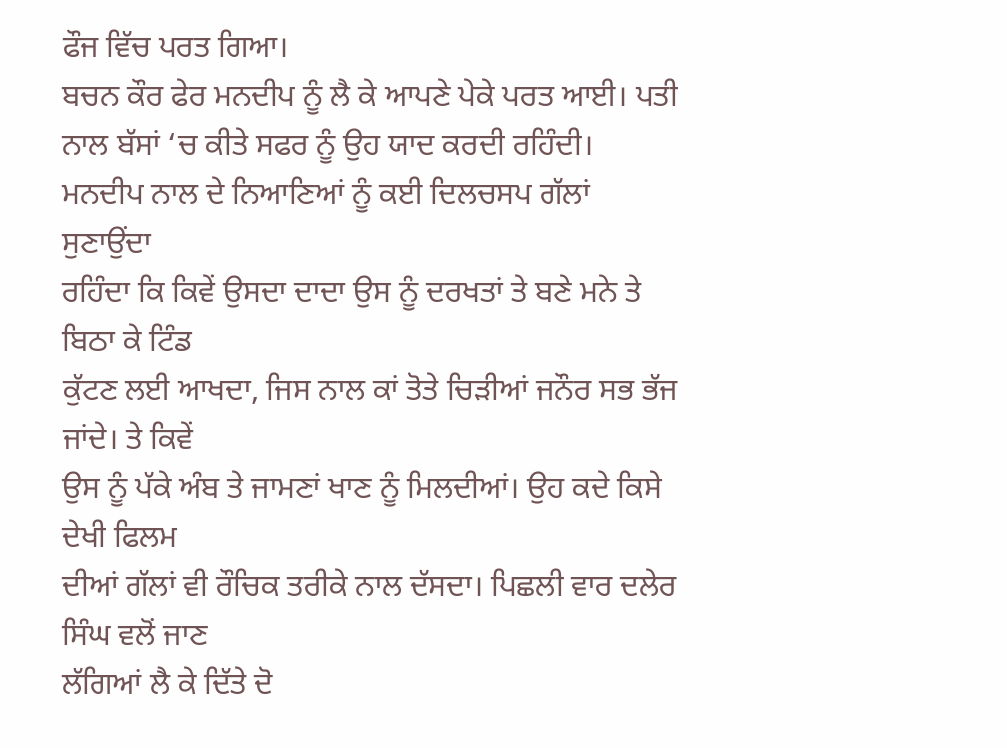ਫੌਜ ਵਿੱਚ ਪਰਤ ਗਿਆ।
ਬਚਨ ਕੌਰ ਫੇਰ ਮਨਦੀਪ ਨੂੰ ਲੈ ਕੇ ਆਪਣੇ ਪੇਕੇ ਪਰਤ ਆਈ। ਪਤੀ
ਨਾਲ ਬੱਸਾਂ ‘ਚ ਕੀਤੇ ਸਫਰ ਨੂੰ ਉਹ ਯਾਦ ਕਰਦੀ ਰਹਿੰਦੀ।
ਮਨਦੀਪ ਨਾਲ ਦੇ ਨਿਆਣਿਆਂ ਨੂੰ ਕਈ ਦਿਲਚਸਪ ਗੱਲਾਂ ਸੁਣਾਉਂਦਾ
ਰਹਿੰਦਾ ਕਿ ਕਿਵੇਂ ਉਸਦਾ ਦਾਦਾ ਉਸ ਨੂੰ ਦਰਖਤਾਂ ਤੇ ਬਣੇ ਮਨੇ ਤੇ ਬਿਠਾ ਕੇ ਟਿੰਡ
ਕੁੱਟਣ ਲਈ ਆਖਦਾ, ਜਿਸ ਨਾਲ ਕਾਂ ਤੋਤੇ ਚਿੜੀਆਂ ਜਨੌਰ ਸਭ ਭੱਜ ਜਾਂਦੇ। ਤੇ ਕਿਵੇਂ
ਉਸ ਨੂੰ ਪੱਕੇ ਅੰਬ ਤੇ ਜਾਮਣਾਂ ਖਾਣ ਨੂੰ ਮਿਲਦੀਆਂ। ਉਹ ਕਦੇ ਕਿਸੇ ਦੇਖੀ ਫਿਲਮ
ਦੀਆਂ ਗੱਲਾਂ ਵੀ ਰੌਚਿਕ ਤਰੀਕੇ ਨਾਲ ਦੱਸਦਾ। ਪਿਛਲੀ ਵਾਰ ਦਲੇਰ ਸਿੰਘ ਵਲੋਂ ਜਾਣ
ਲੱਗਿਆਂ ਲੈ ਕੇ ਦਿੱਤੇ ਦੋ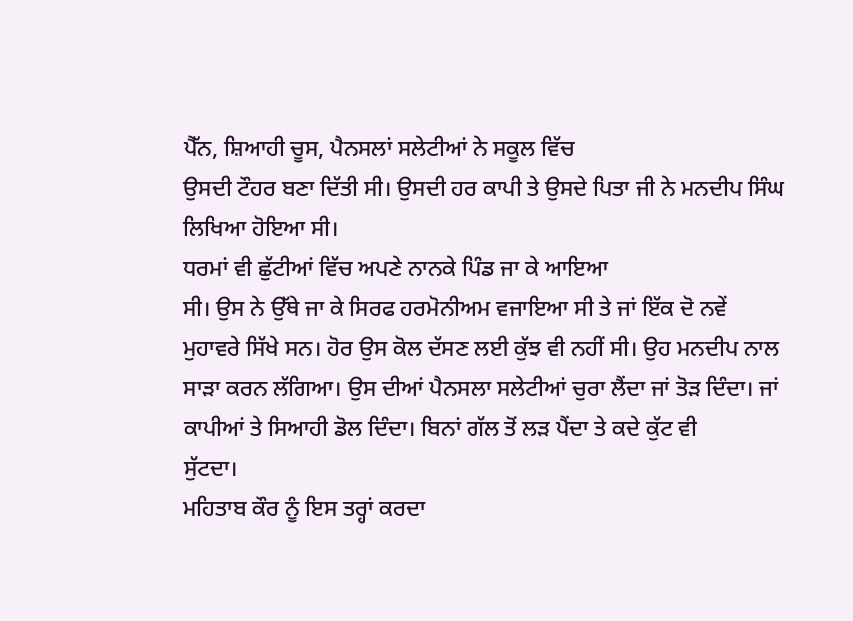ਪੈੱਨ, ਸ਼ਿਆਹੀ ਚੂਸ, ਪੈਨਸਲਾਂ ਸਲੇਟੀਆਂ ਨੇ ਸਕੂਲ ਵਿੱਚ
ਉਸਦੀ ਟੌਹਰ ਬਣਾ ਦਿੱਤੀ ਸੀ। ਉਸਦੀ ਹਰ ਕਾਪੀ ਤੇ ਉਸਦੇ ਪਿਤਾ ਜੀ ਨੇ ਮਨਦੀਪ ਸਿੰਘ
ਲਿਖਿਆ ਹੋਇਆ ਸੀ।
ਧਰਮਾਂ ਵੀ ਛੁੱਟੀਆਂ ਵਿੱਚ ਅਪਣੇ ਨਾਨਕੇ ਪਿੰਡ ਜਾ ਕੇ ਆਇਆ
ਸੀ। ਉਸ ਨੇ ਉੱਥੇ ਜਾ ਕੇ ਸਿਰਫ ਹਰਮੋਨੀਅਮ ਵਜਾਇਆ ਸੀ ਤੇ ਜਾਂ ਇੱਕ ਦੋ ਨਵੇਂ
ਮੁਹਾਵਰੇ ਸਿੱਖੇ ਸਨ। ਹੋਰ ਉਸ ਕੋਲ ਦੱਸਣ ਲਈ ਕੁੱਝ ਵੀ ਨਹੀਂ ਸੀ। ਉਹ ਮਨਦੀਪ ਨਾਲ
ਸਾੜਾ ਕਰਨ ਲੱਗਿਆ। ਉਸ ਦੀਆਂ ਪੈਨਸਲਾ ਸਲੇਟੀਆਂ ਚੁਰਾ ਲੈਂਦਾ ਜਾਂ ਤੋੜ ਦਿੰਦਾ। ਜਾਂ
ਕਾਪੀਆਂ ਤੇ ਸਿਆਹੀ ਡੋਲ ਦਿੰਦਾ। ਬਿਨਾਂ ਗੱਲ ਤੋਂ ਲੜ ਪੈਂਦਾ ਤੇ ਕਦੇ ਕੁੱਟ ਵੀ
ਸੁੱਟਦਾ।
ਮਹਿਤਾਬ ਕੌਰ ਨੂੰ ਇਸ ਤਰ੍ਹਾਂ ਕਰਦਾ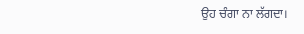ਉਹ ਚੰਗਾ ਨਾ ਲੱਗਦਾ।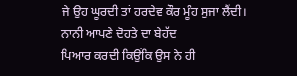ਜੇ ਉਹ ਘੂਰਦੀ ਤਾਂ ਹਰਦੇਵ ਕੌਰ ਮੂੰਹ ਸੁਜਾ ਲੈਂਦੀ। ਨਾਨੀ ਆਪਣੇ ਦੋਹਤੇ ਦਾ ਬੇਹੱਦ
ਪਿਆਰ ਕਰਦੀ ਕਿਉਂਕਿ ਉਸ ਨੇ ਹੀ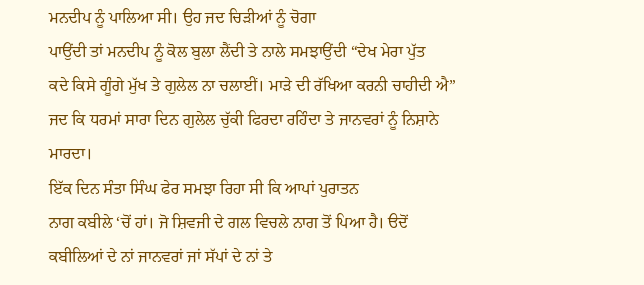ਮਨਦੀਪ ਨੂੰ ਪਾਲਿਆ ਸੀ। ਉਹ ਜਦ ਚਿੜੀਆਂ ਨੂੰ ਚੋਗਾ
ਪਾਉਂਦੀ ਤਾਂ ਮਨਦੀਪ ਨੂੰ ਕੋਲ ਬੁਲਾ ਲੈਂਦੀ ਤੇ ਨਾਲੇ ਸਮਝਾਉਂਦੀ “ਦੇਖ ਮੇਰਾ ਪੁੱਤ
ਕਦੇ ਕਿਸੇ ਗੂੰਗੇ ਮੁੱਖ ਤੇ ਗੁਲੇਲ ਨਾ ਚਲਾਈਂ। ਮਾੜੇ ਦੀ ਰੱਖਿਆ ਕਰਨੀ ਚਾਹੀਦੀ ਐ”
ਜਦ ਕਿ ਧਰਮਾਂ ਸਾਰਾ ਦਿਨ ਗੁਲੇਲ ਚੁੱਕੀ ਫਿਰਦਾ ਰਹਿੰਦਾ ਤੇ ਜਾਨਵਰਾਂ ਨੂੰ ਨਿਸ਼ਾਨੇ
ਮਾਰਦਾ।
ਇੱਕ ਦਿਨ ਸੰਤਾ ਸਿੰਘ ਫੇਰ ਸਮਝਾ ਰਿਹਾ ਸੀ ਕਿ ਆਪਾਂ ਪੁਰਾਤਨ
ਨਾਗ ਕਬੀਲੇ ‘ਚੋਂ ਹਾਂ। ਜੋ ਸ਼ਿਵਜੀ ਦੇ ਗਲ ਵਿਚਲੇ ਨਾਗ ਤੋਂ ਪਿਆ ਹੈ। ੳਦੋਂ
ਕਬੀਲਿਆਂ ਦੇ ਨਾਂ ਜਾਨਵਰਾਂ ਜਾਂ ਸੱਪਾਂ ਦੇ ਨਾਂ ਤੇ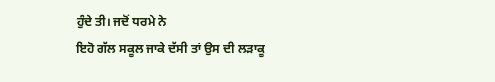ਹੁੰਦੇ ਤੀ। ਜਦੋਂ ਧਰਮੇ ਨੇ
ਇਹੋ ਗੱਲ ਸਕੂਲ ਜਾਕੇ ਦੱਸੀ ਤਾਂ ਉਸ ਦੀ ਲੜਾਕੂ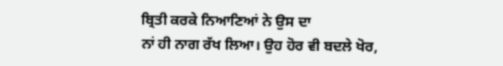ਬ੍ਰਿਤੀ ਕਰਕੇ ਨਿਆਣਿਆਂ ਨੇ ਉਸ ਦਾ
ਨਾਂ ਹੀ ਨਾਗ ਰੱਖ ਲਿਆ। ਉਹ ਹੋਰ ਵੀ ਬਦਲੇ ਖੋਰ,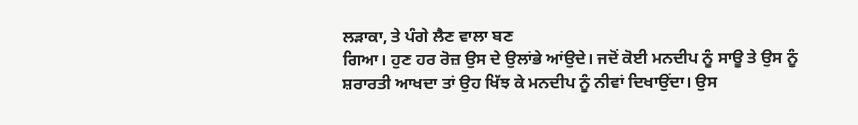ਲੜਾਕਾ, ਤੇ ਪੰਗੇ ਲੈਣ ਵਾਲਾ ਬਣ
ਗਿਆ। ਹੁਣ ਹਰ ਰੋਜ਼ ਉਸ ਦੇ ਉਲਾਂਭੇ ਆਂਉਦੇ। ਜਦੋਂ ਕੋਈ ਮਨਦੀਪ ਨੂੰ ਸਾਊ ਤੇ ਉਸ ਨੂੰ
ਸ਼ਰਾਰਤੀ ਆਖਦਾ ਤਾਂ ਉਹ ਖਿੱਝ ਕੇ ਮਨਦੀਪ ਨੂੰ ਨੀਵਾਂ ਦਿਖਾਉਂਦਾ। ਉਸ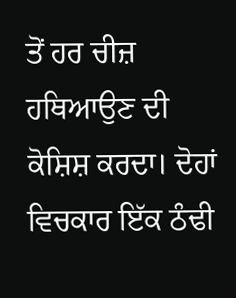ਤੋਂ ਹਰ ਚੀਜ਼
ਹਥਿਆਉਣ ਦੀ ਕੋਸ਼ਿਸ਼ ਕਰਦਾ। ਦੋਹਾਂ ਵਿਚਕਾਰ ਇੱਕ ਠੰਢੀ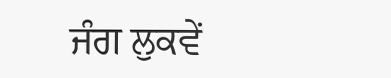ਜੰਗ ਲੁਕਵੇਂ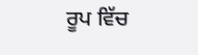ਰੂਪ ਵਿੱਚ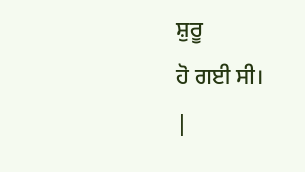ਸ਼ੁਰੂ
ਹੋ ਗਈ ਸੀ।
|